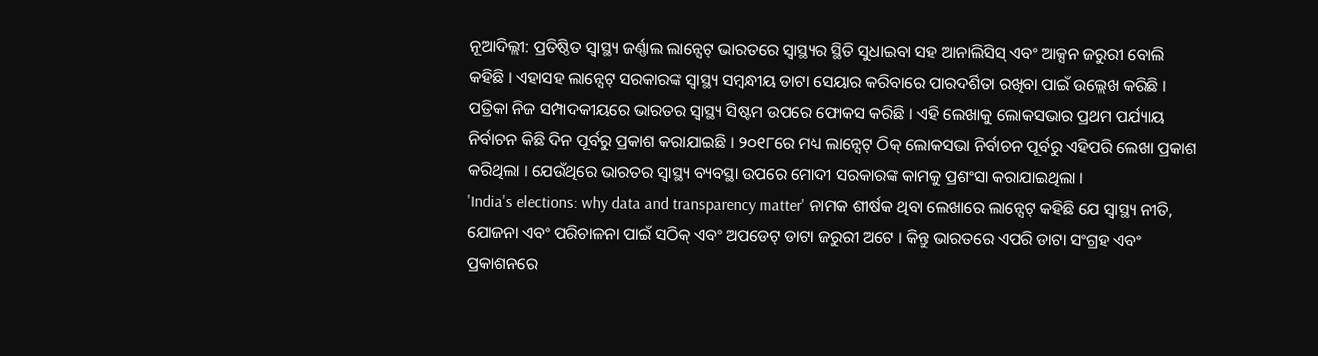ନୂଆଦିଲ୍ଲୀ: ପ୍ରତିଷ୍ଠିତ ସ୍ୱାସ୍ଥ୍ୟ ଜର୍ଣ୍ଣାଲ ଲାନ୍ସେଟ୍ ଭାରତରେ ସ୍ୱାସ୍ଥ୍ୟର ସ୍ଥିତି ସୁଧାଇବା ସହ ଆନାଲିସିସ୍ ଏବଂ ଆକ୍ସନ ଜରୁରୀ ବୋଲି କହିଛି । ଏହାସହ ଲାନ୍ସେଟ୍ ସରକାରଙ୍କ ସ୍ୱାସ୍ଥ୍ୟ ସମ୍ୱନ୍ଧୀୟ ଡାଟା ସେୟାର କରିବାରେ ପାରଦର୍ଶିତା ରଖିବା ପାଇଁ ଉଲ୍ଲେଖ କରିଛି । ପତ୍ରିକା ନିଜ ସମ୍ପାଦକୀୟରେ ଭାରତର ସ୍ୱାସ୍ଥ୍ୟ ସିଷ୍ଟମ ଉପରେ ଫୋକସ କରିଛି । ଏହି ଲେଖାକୁ ଲୋକସଭାର ପ୍ରଥମ ପର୍ଯ୍ୟାୟ ନିର୍ବାଚନ କିଛି ଦିନ ପୂର୍ବରୁ ପ୍ରକାଶ କରାଯାଇଛି । ୨୦୧୮ରେ ମଧ୍ୟ ଲାନ୍ସେଟ୍ ଠିକ୍ ଲୋକସଭା ନିର୍ବାଚନ ପୂର୍ବରୁ ଏହିପରି ଲେଖା ପ୍ରକାଶ କରିଥିଲା । ଯେଉଁଥିରେ ଭାରତର ସ୍ୱାସ୍ଥ୍ୟ ବ୍ୟବସ୍ଥା ଉପରେ ମୋଦୀ ସରକାରଙ୍କ କାମକୁ ପ୍ରଶଂସା କରାଯାଇଥିଲା ।
'India's elections: why data and transparency matter' ନାମକ ଶୀର୍ଷକ ଥିବା ଲେଖାରେ ଲାନ୍ସେଟ୍ କହିଛି ଯେ ସ୍ୱାସ୍ଥ୍ୟ ନୀତି, ଯୋଜନା ଏବଂ ପରିଚାଳନା ପାଇଁ ସଠିକ୍ ଏବଂ ଅପଡେଟ୍ ଡାଟା ଜରୁରୀ ଅଟେ । କିନ୍ତୁ ଭାରତରେ ଏପରି ଡାଟା ସଂଗ୍ରହ ଏବଂ ପ୍ରକାଶନରେ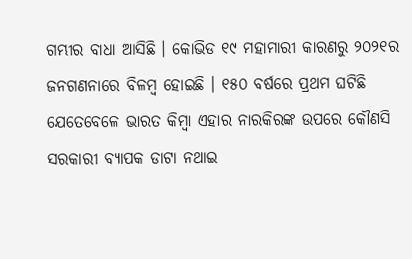ଗମ୍ଭୀର ବାଧା ଆସିଛି । କୋଭିଡ ୧୯ ମହାମାରୀ କାରଣରୁ ୨୦୨୧ର ଜନଗଣନାରେ ବିଳମ୍ୱ ହୋଇଛି । ୧୫୦ ବର୍ଷରେ ପ୍ରଥମ ଘଟିଛି ଯେତେବେଳେ ଭାରତ କିମ୍ୱା ଏହାର ନାରକିରଙ୍କ ଉପରେ କୌଣସି ସରକାରୀ ବ୍ୟାପକ ଡାଟା ନଥାଇ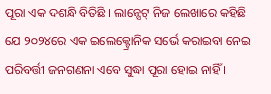ପୂରା ଏକ ଦଶନ୍ଧି ବିତିଛି । ଲାନ୍ସେଟ୍ ନିଜ ଲେଖାରେ କହିଛି ଯେ ୨୦୨୪ରେ ଏକ ଇଲେକ୍ଟ୍ରୋନିକ ସର୍ଭେ କରାଇବା ନେଇ ପରିବର୍ତ୍ତୀ ଜନଗଣନା ଏବେ ସୁଦ୍ଧା ପୂରା ହୋଇ ନାହିଁ ।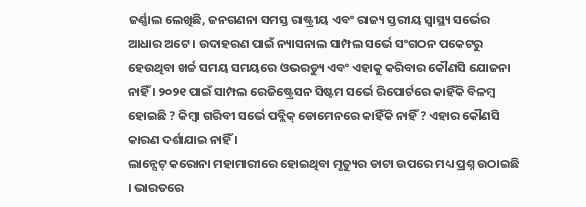ଜର୍ଣ୍ଣାଲ ଲେଖିଛି, ଜନଗଣନା ସମସ୍ତ ରାଷ୍ଟ୍ରୀୟ ଏବଂ ରାଜ୍ୟ ସ୍ତରୀୟ ସ୍ୱାସ୍ଥ୍ୟ ସର୍ଭେର ଆଧାର ଅଟେ । ଉଦାହରଣ ପାଇଁ ନ୍ୟାସନାଲ ସାମ୍ପଲ ସର୍ଭେ ସଂଗଠନ ପକେଟରୁ ହେଉଥିବା ଖର୍ଚ୍ଚ ସମୟ ସମୟରେ ଓଭରଡ୍ୟୁ ଏବଂ ଏହାକୁ କରିବାର କୌଣସି ଯୋଜନା ନାହିଁ । ୨୦୨୧ ପାଇଁ ସାମ୍ପଲ ରେଜିଷ୍ଟ୍ରେସନ ସିଷ୍ଟମ ସର୍ଭେ ରିପୋର୍ଟରେ କାହିଁକି ବିଳମ୍ୱ ହୋଇଛି ? କିମ୍ୱା ଗରିବୀ ସର୍ଭେ ପବ୍ଲିକ୍ ଡୋମେନରେ କାହିଁକି ନାହିଁ ? ଏହାର କୌଣସି କାରଣ ଦର୍ଶାଯାଇ ନାହିଁ ।
ଲାନ୍ସେଟ୍ କରୋନା ମହାମାରୀରେ ହୋଇଥିବା ମୃତ୍ୟୁର ଡାଟା ଉପରେ ମଧ୍ୟ ପ୍ରଶ୍ନ ଉଠାଇଛି । ଭାରତରେ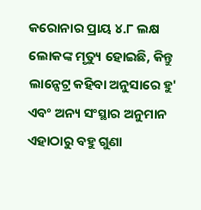କରୋନାର ପ୍ରାୟ ୪.୮ ଲକ୍ଷ ଲୋକଙ୍କ ମୃତ୍ୟୁ ହୋଇଛି, କିନ୍ତୁ ଲାନ୍ସେଟ୍ର କହିବା ଅନୁସାରେ ହୁ' ଏବଂ ଅନ୍ୟ ସଂସ୍ଥାର ଅନୁମାନ ଏହାଠାରୁ ବହୁ ଗୁଣା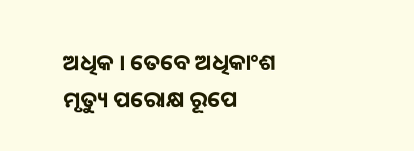ଅଧିକ । ତେବେ ଅଧିକାଂଶ ମୃତ୍ୟୁ ପରୋକ୍ଷ ରୂପେ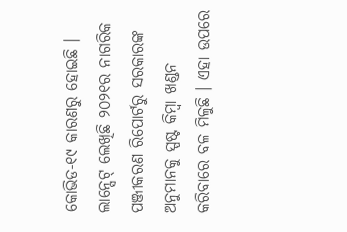କୋଭିଡ-୧୯ କାରଣରୁ ହୋଇଛି । ଲାନ୍ସେଟ୍ ଲେଖିଛି ୨୦୨୧ର ନାଗରିକ ପଞ୍ଜୀକରଣ ରିପୋର୍ଟରୁ ସରକାରଙ୍କ ଅନୁମାନକୁ ସ୍ପଷ୍ଟ କିମ୍ୱା ଖଣ୍ଡନ କରିବାରେ ବଳ ମିଳୁଛି । ଏହା ଉପରେ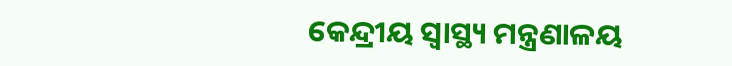କେନ୍ଦ୍ରୀୟ ସ୍ୱାସ୍ଥ୍ୟ ମନ୍ତ୍ରଣାଳୟ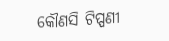କୌଣସି ଟିପ୍ପଣୀ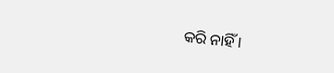କରି ନାହିଁ ।